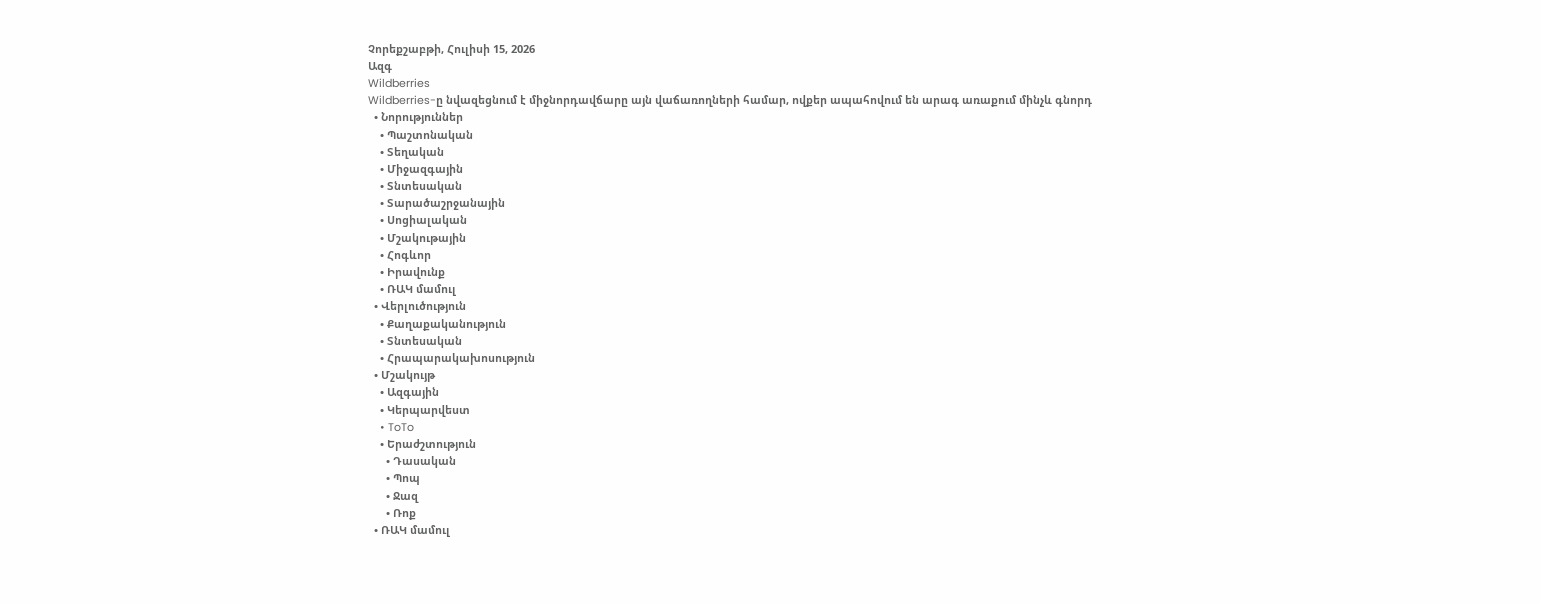Չորեքշաբթի, Հուլիսի 15, 2026
Ազգ
Wildberries
Wildberries-ը նվազեցնում է միջնորդավճարը այն վաճառողների համար, ովքեր ապահովում են արագ առաքում մինչև գնորդ
  • Նորություններ
    • Պաշտոնական
    • Տեղական
    • Միջազգային
    • Տնտեսական
    • Տարածաշրջանային
    • Սոցիալական
    • Մշակութային
    • Հոգևոր
    • Իրավունք
    • ՌԱԿ մամուլ
  • Վերլուծություն
    • Քաղաքականություն
    • Տնտեսական
    • Հրապարակախոսություն
  • Մշակույթ
    • Ազգային
    • Կերպարվեստ
    • ToTo
    • Երաժշտություն
      • Դասական
      • Պոպ
      • Ջազ
      • Ռոք
  • ՌԱԿ մամուլ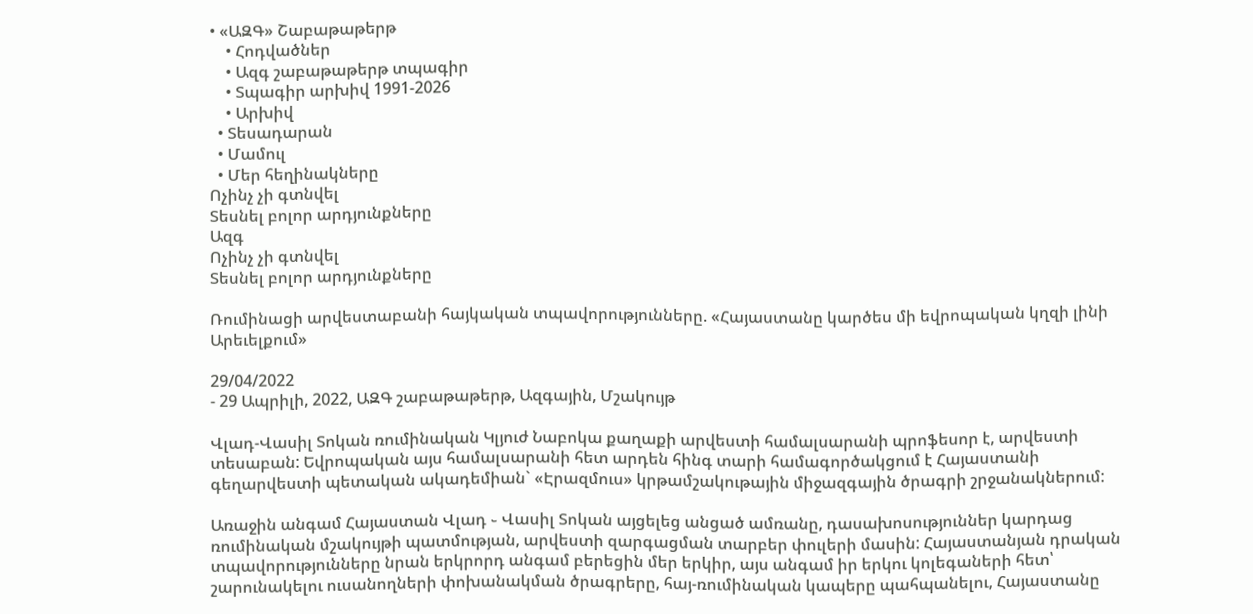• «ԱԶԳ» Շաբաթաթերթ
    • Հոդվածներ
    • Ազգ շաբաթաթերթ տպագիր
    • Տպագիր արխիվ 1991-2026
    • Արխիվ
  • Տեսադարան
  • Մամուլ
  • Մեր հեղինակները
Ոչինչ չի գտնվել
Տեսնել բոլոր արդյունքները
Ազգ
Ոչինչ չի գտնվել
Տեսնել բոլոր արդյունքները

Ռումինացի արվեստաբանի հայկական տպավորությունները. «Հայաստանը կարծես մի եվրոպական կղզի լինի Արեւելքում»

29/04/2022
- 29 Ապրիլի, 2022, ԱԶԳ շաբաթաթերթ, Ազգային, Մշակույթ

Վլադ-Վասիլ Տոկան ռումինական Կլյուժ Նաբոկա քաղաքի արվեստի համալսարանի պրոֆեսոր է, արվեստի տեսաբան: Եվրոպական այս համալսարանի հետ արդեն հինգ տարի համագործակցում է Հայաստանի գեղարվեստի պետական ակադեմիան` «Էրազմուս» կրթամշակութային միջազգային ծրագրի շրջանակներում:

Առաջին անգամ Հայաստան Վլադ ֊ Վասիլ Տոկան այցելեց անցած ամռանը, դասախոսություններ կարդաց ռումինական մշակույթի պատմության, արվեստի զարգացման տարբեր փուլերի մասին: Հայաստանյան դրական տպավորությունները նրան երկրորդ անգամ բերեցին մեր երկիր, այս անգամ իր երկու կոլեգաների հետ՝ շարունակելու ուսանողների փոխանակման ծրագրերը, հայ-ռումինական կապերը պահպանելու, Հայաստանը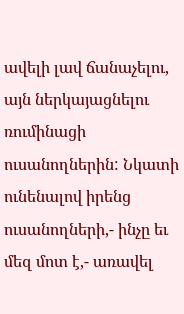ավելի լավ ճանաչելու, այն ներկայացնելու ռումինացի ուսանողներին: Նկատի ունենալով իրենց ուսանողների,- ինչը եւ մեզ մոտ է,- առավել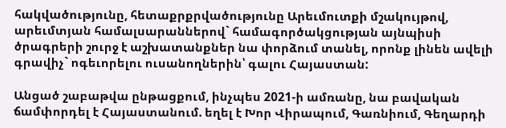հակվածությունը, հետաքրքրվածությունը Արեւմուտքի մշակույթով, արեւմտյան համալսարաններով` համագործակցության այնպիսի ծրագրերի շուրջ է աշխատանքներ նա փորձում տանել, որոնք լինեն ավելի գրավիչ` ոգեւորելու ուսանողներին՝ գալու Հայաստան:

Անցած շաբաթվա ընթացքում, ինչպես 2021-ի ամռանը, նա բավական ճամփորդել է Հայաստանում. եղել է Խոր Վիրապում, Գառնիում, Գեղարդի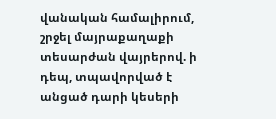վանական համալիրում, շրջել մայրաքաղաքի տեսարժան վայրերով. ի դեպ, տպավորված է անցած դարի կեսերի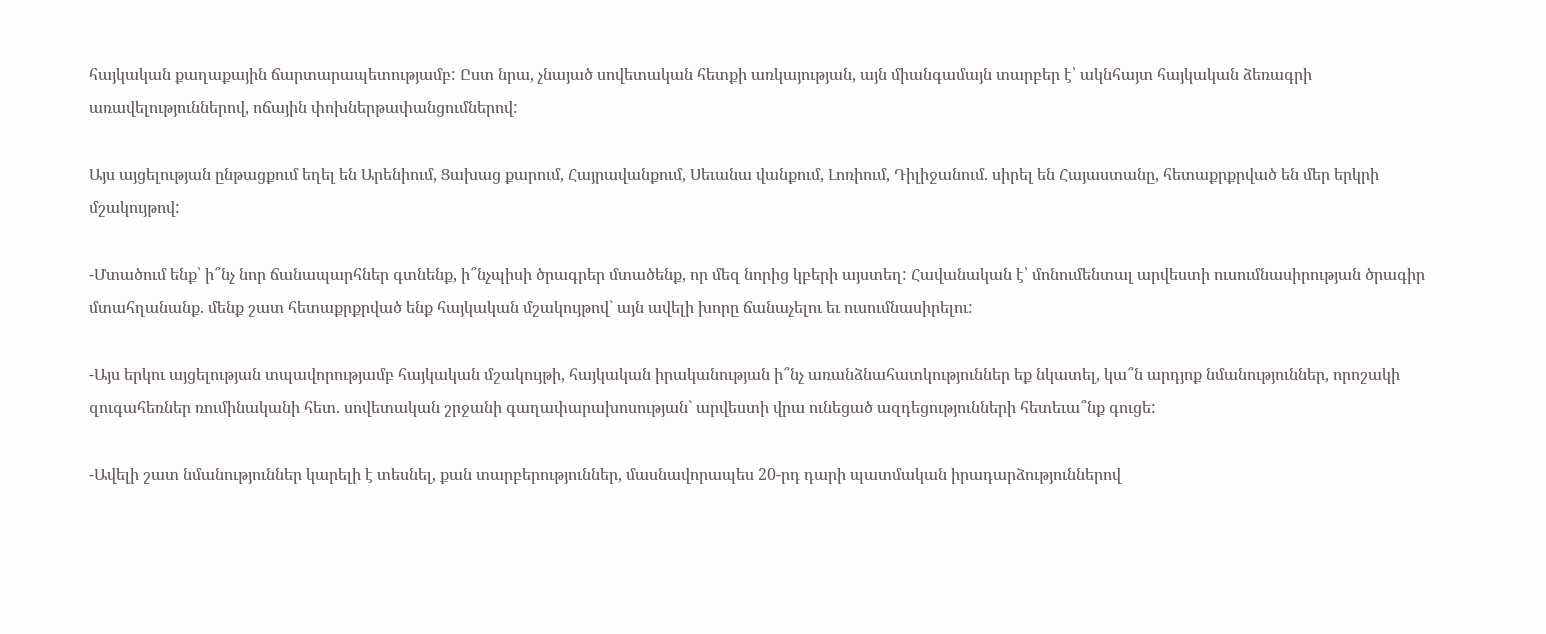հայկական քաղաքային ճարտարապետությամբ: Ըստ նրա, չնայած սովետական հետքի առկայության, այն միանգամայն տարբեր է՝ ակնհայտ հայկական ձեռագրի առավելություններով, ոճային փոխներթափանցումներով:

Այս այցելության ընթացքում եղել են Արենիում, Ցախաց քարում, Հայրավանքում, Սեւանա վանքում, Լոռիում, Դիլիջանում. սիրել են Հայաստանը, հետաքրքրված են մեր երկրի մշակույթով:

-Մտածում ենք՝ ի՞նչ նոր ճանապարհներ գտնենք, ի՞նչպիսի ծրագրեր մտածենք, որ մեզ նորից կբերի այստեղ: Հավանական է՝ մոնումենտալ արվեստի ուսումնասիրության ծրագիր մտահղանանք. մենք շատ հետաքրքրված ենք հայկական մշակույթով` այն ավելի խորը ճանաչելու եւ ուսումնասիրելու:

-Այս երկու այցելության տպավորությամբ հայկական մշակույթի, հայկական իրականության ի՞նչ առանձնահատկություններ եք նկատել, կա՞ն արդյոք նմանություններ, որոշակի զուգահեռներ ռումինականի հետ. սովետական շրջանի գաղափարախոսության` արվեստի վրա ունեցած ազդեցությունների հետեւա՞նք գուցե:

-Ավելի շատ նմանություններ կարելի է տեսնել, քան տարբերություններ, մասնավորապես 20-րդ դարի պատմական իրադարձություններով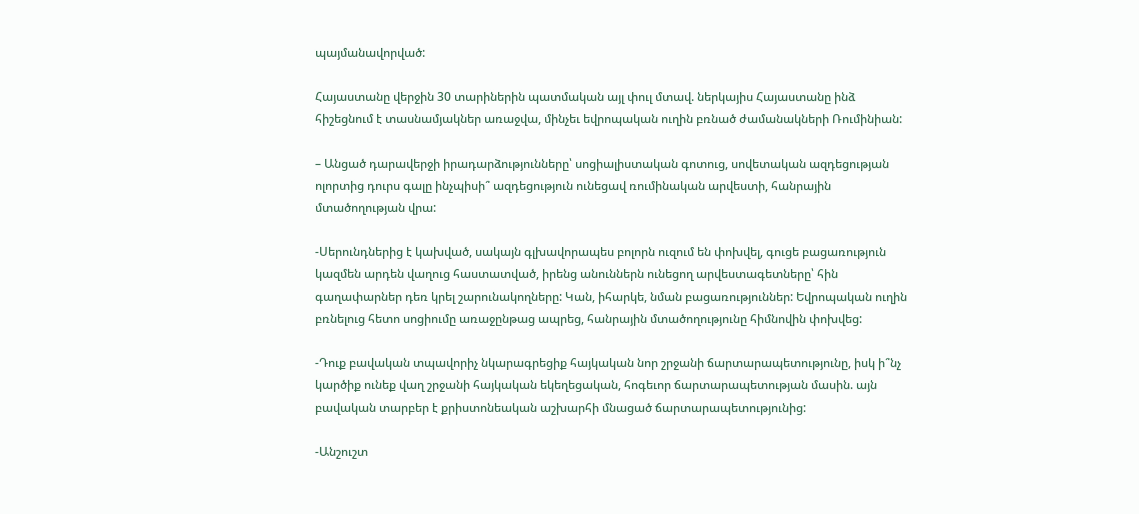պայմանավորված:

Հայաստանը վերջին 30 տարիներին պատմական այլ փուլ մտավ. ներկայիս Հայաստանը ինձ հիշեցնում է տասնամյակներ առաջվա, մինչեւ եվրոպական ուղին բռնած ժամանակների Ռումինիան:

– Անցած դարավերջի իրադարձությունները՝ սոցիալիստական գոտուց, սովետական ազդեցության ոլորտից դուրս գալը ինչպիսի՞ ազդեցություն ունեցավ ռումինական արվեստի, հանրային մտածողության վրա:

-Սերունդներից է կախված, սակայն գլխավորապես բոլորն ուզում են փոխվել, գուցե բացառություն կազմեն արդեն վաղուց հաստատված, իրենց անուններն ունեցող արվեստագետները՝ հին գաղափարներ դեռ կրել շարունակողները: Կան, իհարկե, նման բացառություններ: Եվրոպական ուղին բռնելուց հետո սոցիումը առաջընթաց ապրեց, հանրային մտածողությունը հիմնովին փոխվեց:

-Դուք բավական տպավորիչ նկարագրեցիք հայկական նոր շրջանի ճարտարապետությունը, իսկ ի՞նչ կարծիք ունեք վաղ շրջանի հայկական եկեղեցական, հոգեւոր ճարտարապետության մասին. այն բավական տարբեր է քրիստոնեական աշխարհի մնացած ճարտարապետությունից:

-Անշուշտ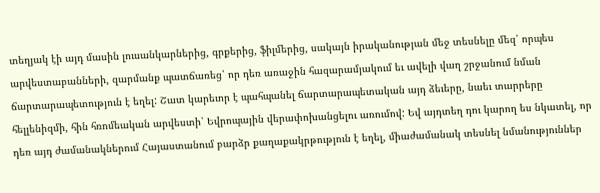տեղյակ էի այդ մասին լուսանկարներից, գրքերից, ֆիլմերից, սակայն իրականության մեջ տեսնելը մեզ՝ որպես արվեստաբանների, զարմանք պատճառեց՝ որ դեռ առաջին հազարամյակում եւ ավելի վաղ շրջանում նման ճարտարապետություն է եղել: Շատ կարեւոր է պահպանել ճարտարապետական այդ ձեւերը, նաեւ տարրերը հելլենիզմի, հին հռոմեական արվեստի՝ Եվրոպային վերափոխանցելու առումով: Եվ այդտեղ դու կարող ես նկատել, որ դեռ այդ ժամանակներում Հայաստանում բարձր քաղաքակրթություն է եղել, միաժամանակ տեսնել նմանություններ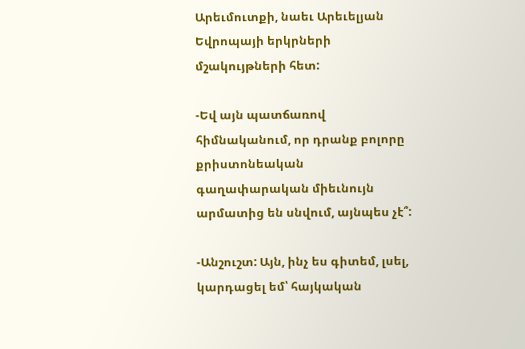Արեւմուտքի, նաեւ Արեւելյան Եվրոպայի երկրների մշակույթների հետ:

-Եվ այն պատճառով հիմնականում, որ դրանք բոլորը քրիստոնեական գաղափարական միեւնույն արմատից են սնվում, այնպես չէ՞:

-Անշուշտ: Այն, ինչ ես գիտեմ, լսել, կարդացել եմ՝ հայկական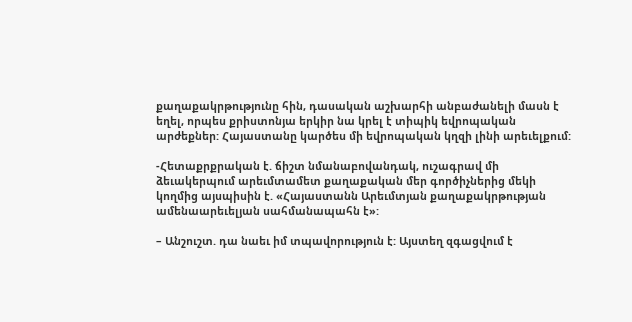քաղաքակրթությունը հին, դասական աշխարհի անբաժանելի մասն է եղել, որպես քրիստոնյա երկիր նա կրել է տիպիկ եվրոպական արժեքներ: Հայաստանը կարծես մի եվրոպական կղզի լինի արեւելքում:

-Հետաքրքրական է. ճիշտ նմանաբովանդակ, ուշագրավ մի ձեւակերպում արեւմտամետ քաղաքական մեր գործիչներից մեկի կողմից այսպիսին է. «Հայաստանն Արեւմտյան քաղաքակրթության ամենաարեւելյան սահմանապահն է»:

– Անշուշտ. դա նաեւ իմ տպավորություն է: Այստեղ զգացվում է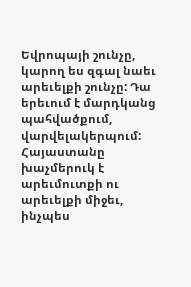Եվրոպայի շունչը, կարող ես զգալ նաեւ արեւելքի շունչը: Դա երեւում է մարդկանց պահվածքում, վարվելակերպում: Հայաստանը խաչմերուկ է արեւմուտքի ու արեւելքի միջեւ, ինչպես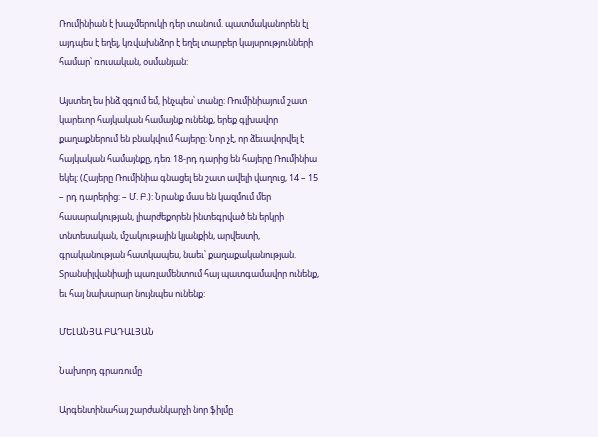Ռումինիան է խաչմերուկի դեր տանում. պատմականորեն էլ այդպես է եղել, կռվախնձոր է եղել տարբեր կայսրությունների համար՝ ռուսական, օսմանյան:

Այստեղ ես ինձ զգում եմ, ինչպես՝ տանը: Ռումինիայում շատ կարեւոր հայկական համայնք ունենք, երեք գլխավոր քաղաքներում են բնակվում հայերը: Նոր չէ, որ ձեւավորվել է հայկական համայնքը, դեռ 18-րդ դարից են հայերը Ռումինիա եկել: (Հայերը Ռումինիա գնացել են շատ ավելի վաղուց, 14 – 15 – րդ դարերից: – Մ. Բ.): Նրանք մաս են կազմում մեր հասարակության, լիարժեքորեն ինտեգրված են երկրի տնտեսական, մշակութային կյանքին, արվեստի, գրականության հատկապես, նաեւ՝ քաղաքականության. Տրանսիլվանիայի պառլամենտում հայ պատգամավոր ունենք, եւ հայ նախարար նույնպես ունենք:

ՄԵԼԱՆՅԱ ԲԱԴԱԼՅԱՆ

Նախորդ գրառումը

Արգենտինահայ շարժանկարչի նոր ֆիլմը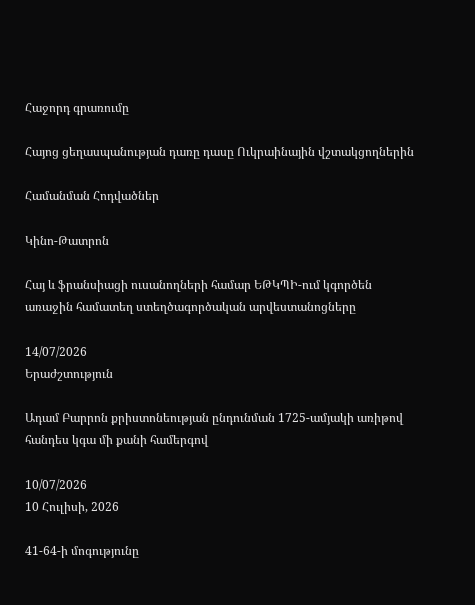Հաջորդ գրառումը

Հայոց ցեղասպանության դառը դասը Ուկրաինային վշտակցողներին

Համանման Հոդվածներ

Կինո-Թատրոն

Հայ և ֆրանսիացի ուսանողների համար ԵԹԿՊԻ-ում կգործեն առաջին համատեղ ստեղծագործական արվեստանոցները

14/07/2026
Երաժշտություն

Ադամ Բարրոն քրիստոնեության ընդունման 1725-ամյակի առիթով հանդես կգա մի քանի համերգով

10/07/2026
10 Հուլիսի, 2026

41-64-ի մոգությունը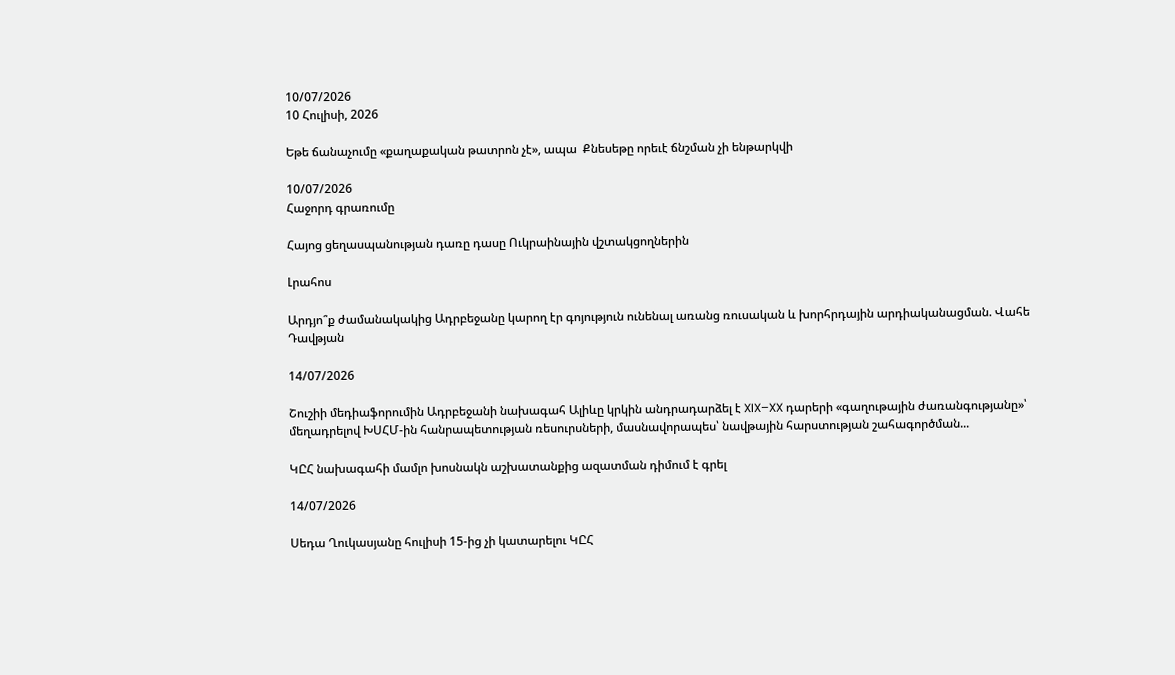10/07/2026
10 Հուլիսի, 2026

Եթե ճանաչումը «քաղաքական թատրոն չէ», ապա  Քնեսեթը որեւէ ճնշման չի ենթարկվի

10/07/2026
Հաջորդ գրառումը

Հայոց ցեղասպանության դառը դասը Ուկրաինային վշտակցողներին

Լրահոս

Արդյո՞ք ժամանակակից Ադրբեջանը կարող էր գոյություն ունենալ առանց ռուսական և խորհրդային արդիականացման. Վահե Դավթյան

14/07/2026

Շուշիի մեդիաֆորումին Ադրբեջանի նախագահ Ալիևը կրկին անդրադարձել է XIX–XX դարերի «գաղութային ժառանգությանը»՝ մեղադրելով ԽՍՀՄ-ին հանրապետության ռեսուրսների, մասնավորապես՝ նավթային հարստության շահագործման...

ԿԸՀ նախագահի մամլո խոսնակն աշխատանքից ազատման դիմում է գրել

14/07/2026

Սեդա Ղուկասյանը հուլիսի 15-ից չի կատարելու ԿԸՀ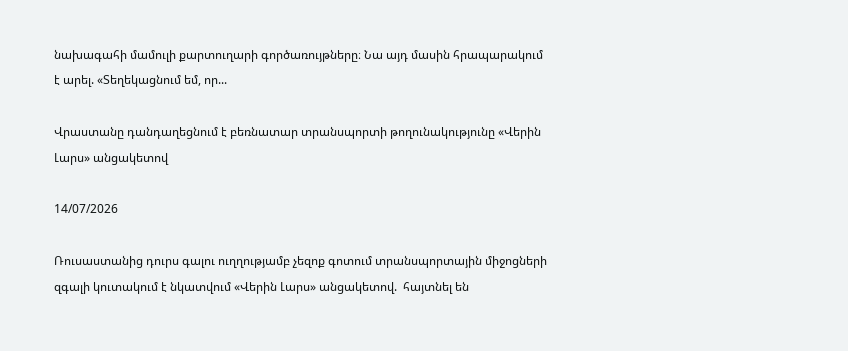նախագահի մամուլի քարտուղարի գործառույթները։ Նա այդ մասին հրապարակում է արել. «Տեղեկացնում եմ, որ...

Վրաստանը դանդաղեցնում է բեռնատար տրանսպորտի թողունակությունը «Վերին Լարս» անցակետով

14/07/2026

Ռուսաստանից դուրս գալու ուղղությամբ չեզոք գոտում տրանսպորտային միջոցների զգալի կուտակում է նկատվում «Վերին Լարս» անցակետով.  հայտնել են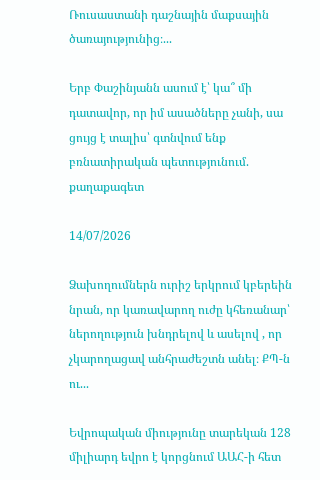Ռուսաստանի դաշնային մաքսային ծառայությունից։...

Երբ Փաշինյանն ասում է՝ կա՞ մի դատավոր, որ իմ ասածները չանի, սա ցույց է տալիս՝ գտնվում ենք բռնատիրական պետությունում. քաղաքագետ

14/07/2026

Ձախողումներն ուրիշ երկրում կբերեին նրան, որ կառավարող ուժը կհեռանար՝ ներողություն խնդրելով և ասելով , որ չկարողացավ անհրաժեշտն անել։ ՔՊ-ն ու...

Եվրոպական միությունը տարեկան 128 միլիարդ եվրո է կորցնում ԱԱՀ-ի հետ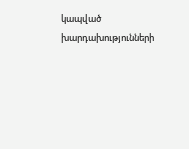կապված խարդախությունների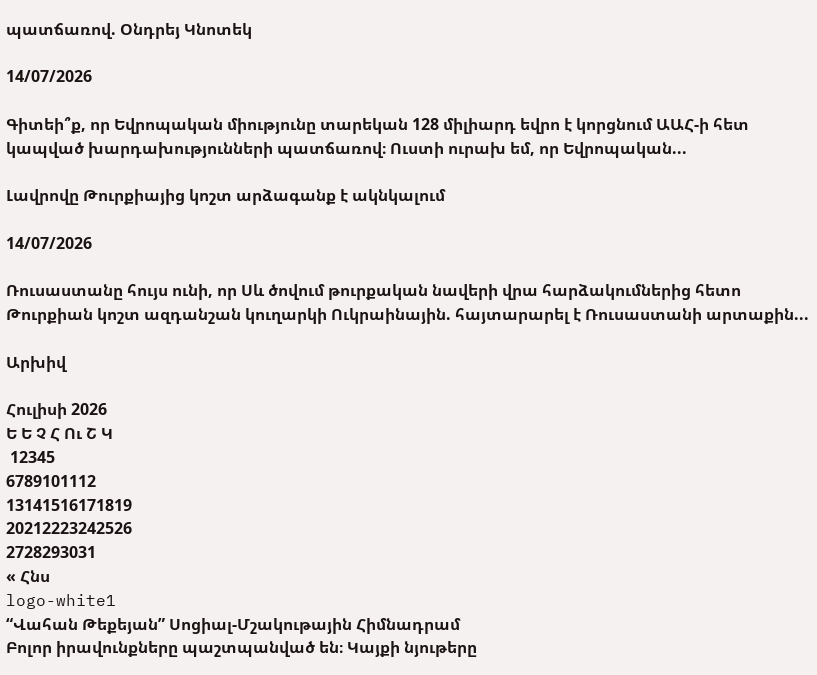պատճառով. Օնդրեյ Կնոտեկ

14/07/2026

Գիտեի՞ք, որ Եվրոպական միությունը տարեկան 128 միլիարդ եվրո է կորցնում ԱԱՀ-ի հետ կապված խարդախությունների պատճառով։ Ուստի ուրախ եմ, որ Եվրոպական...

Լավրովը Թուրքիայից կոշտ արձագանք է ակնկալում

14/07/2026

Ռուսաստանը հույս ունի, որ Սև ծովում թուրքական նավերի վրա հարձակումներից հետո Թուրքիան կոշտ ազդանշան կուղարկի Ուկրաինային. հայտարարել է Ռուսաստանի արտաքին...

Արխիվ

Հուլիսի 2026
Ե Ե Չ Հ Ու Շ Կ
 12345
6789101112
13141516171819
20212223242526
2728293031
« Հնս
logo-white1
“Վահան Թեքեյան” Սոցիալ-Մշակութային Հիմնադրամ
Բոլոր իրավունքները պաշտպանված են։ Կայքի նյութերը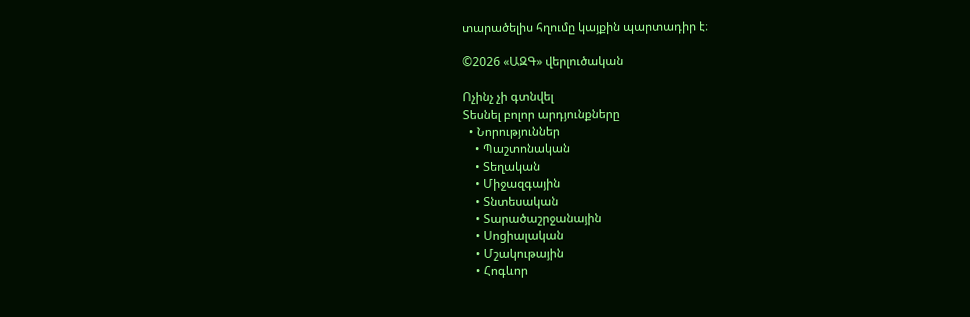տարածելիս հղումը կայքին պարտադիր է։

©2026 «ԱԶԳ» վերլուծական

Ոչինչ չի գտնվել
Տեսնել բոլոր արդյունքները
  • Նորություններ
    • Պաշտոնական
    • Տեղական
    • Միջազգային
    • Տնտեսական
    • Տարածաշրջանային
    • Սոցիալական
    • Մշակութային
    • Հոգևոր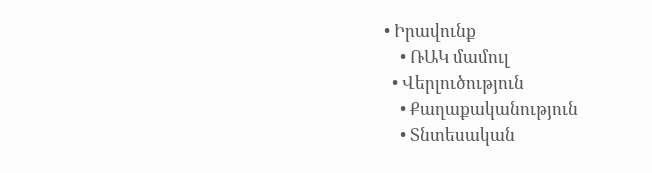• Իրավունք
    • ՌԱԿ մամուլ
  • Վերլուծություն
    • Քաղաքականություն
    • Տնտեսական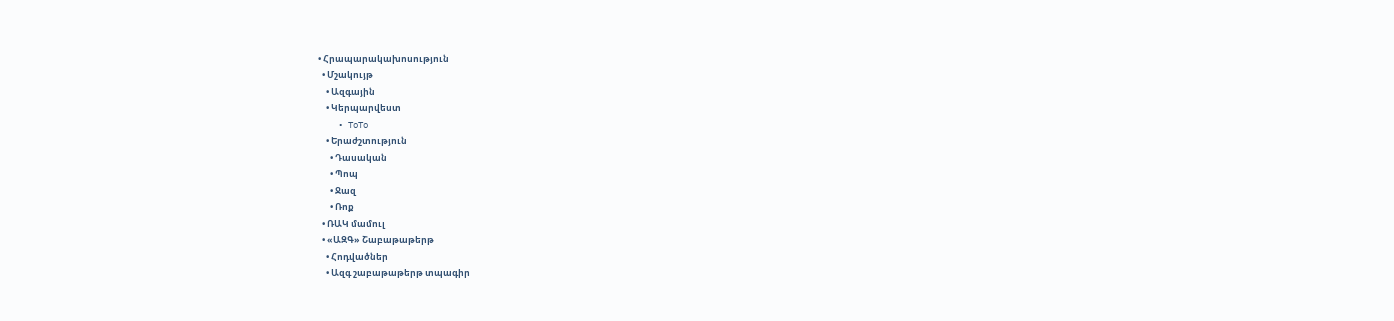• Հրապարակախոսություն
  • Մշակույթ
    • Ազգային
    • Կերպարվեստ
    • ToTo
    • Երաժշտություն
      • Դասական
      • Պոպ
      • Ջազ
      • Ռոք
  • ՌԱԿ մամուլ
  • «ԱԶԳ» Շաբաթաթերթ
    • Հոդվածներ
    • Ազգ շաբաթաթերթ տպագիր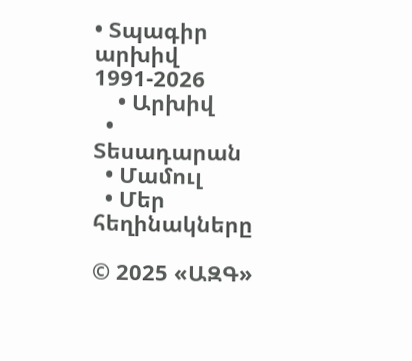• Տպագիր արխիվ 1991-2026
    • Արխիվ
  • Տեսադարան
  • Մամուլ
  • Մեր հեղինակները

© 2025 «ԱԶԳ»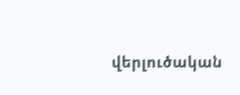վերլուծական